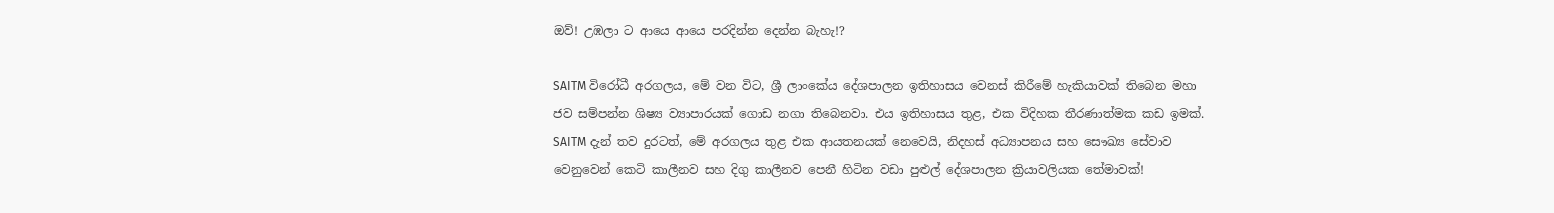ඔව්! උඹලා ට ආයෙ ආයෙ පරදින්න දෙන්න බැහැ!?

SAITM විරෝධී අරගලය, මේ වන විට, ශ්‍රී ලාංකේය දේශපාලන ඉතිහාසය වෙනස් කිරීමේ හැකියාවක් තිබෙන මහා ජව සම්පන්න ශිෂ්‍ය ව්‍යාපාරයක් ගොඩ නගා තිබෙනවා. එය ඉතිහාසය තුළ, එක විදිහක තීරණාත්මක කඩ ඉමක්.
SAITM දැන් තව දුරටත්, මේ අරගලය තුළ එක ආයතනයක් නෙවෙයි, නිදහස් අධ්‍යාපනය සහ සෞඛ්‍ය සේවාව වෙනුවෙන් කෙටි කාලීනව සහ දිගු කාලීනව පෙනී හිටින වඩා පුළුල් දේශපාලන ක්‍රියාවලියක තේමාවක්!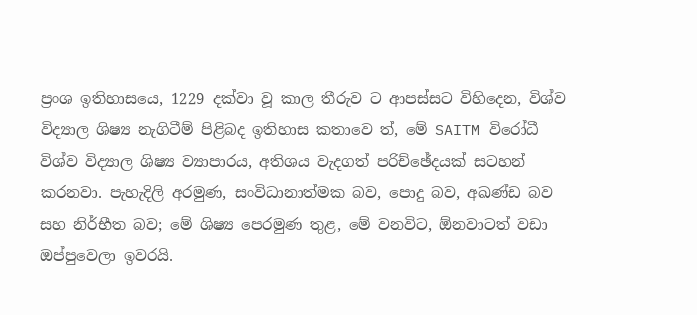ප්‍රංශ ඉතිහාසයෙ, 1229 දක්වා වූ කාල තීරුව ට ආපස්සට විහිදෙන, විශ්ව විද්‍යාල ශිෂ්‍ය නැගිටීම් පිළිබද ඉතිහාස කතාවෙ ත්, මේ SAITM විරෝධී විශ්ව විද්‍යාල ශිෂ්‍ය ව්‍යාපාරය, අතිශය වැදගත් පරිච්ඡේදයක් සටහන් කරනවා. පැහැදිලි අරමුණ, සංවිධානාත්මක බව, පොදු බව, අඛණ්ඩ බව සහ නිර්භීත බව; මේ ශිෂ්‍ය පෙරමුණ තුළ, මේ වනවිට, ඕනවාටත් වඩා ඔප්පුවෙලා ඉවරයි.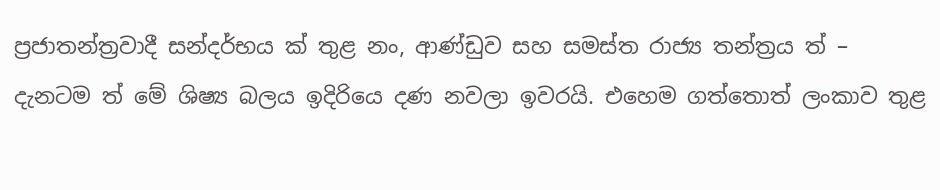ප්‍රජාතන්ත්‍රවාදී සන්දර්භය ක් තුළ නං, ආණ්ඩුව සහ සමස්ත රාජ්‍ය තන්ත්‍රය ත් – දැනටම ත් මේ ශිෂ්‍ය බලය ඉදිරියෙ දණ නවලා ඉවරයි. එහෙම ගත්තොත් ලංකාව තුළ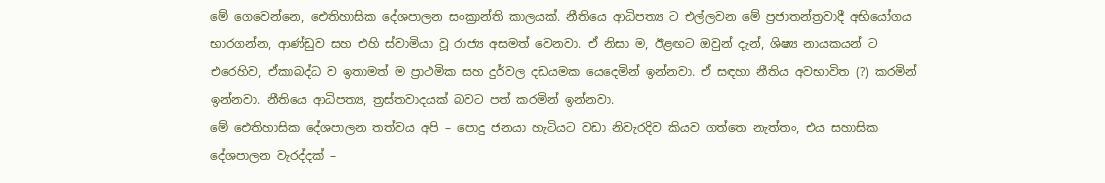මේ ගෙවෙන්නෙ, ඓතිහාසික දේශපාලන සංක්‍රාන්ති කාලයක්. නීතියෙ ආධිපත්‍ය ට එල්ලවන මේ ප්‍රජාතන්ත්‍රවාදී අභියෝගය භාරගන්න, ආණ්ඩුව සහ එහි ස්වාමියා වූ රාජ්‍ය අසමත් වෙනවා. ඒ නිසා ම, ඊළඟට ඔවුන් දැන්, ශිෂ්‍ය නායකයන් ට එරෙහිව, ඒකාබද්ධ ව ඉතාමත් ම ප්‍රාථමික සහ දුර්වල දඩයමක යෙදෙමින් ඉන්නවා. ඒ සඳහා නීතිය අවභාවිත (?) කරමින් ඉන්නවා. නීතියෙ ආධිපත්‍ය, ත්‍රස්තවාදයක් බවට පත් කරමින් ඉන්නවා.
මේ ඓතිහාසික දේශපාලන තත්වය අපි – පොදු ජනයා හැටියට වඩා නිවැරදිව කියව ගත්තෙ නැත්තං, එය සහාසික දේශපාලන වැරද්දක් –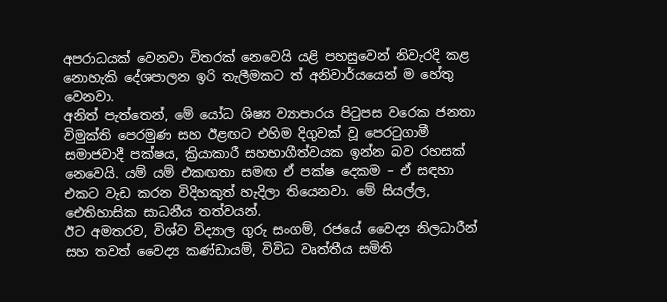අපරාධයක් වෙනවා විතරක් නෙවෙයි යළි පහසුවෙන් නිවැරදි කළ නොහැකි දේශපාලන ඉරි තැලීමකට ත් අනිවාර්යයෙන් ම හේතු වෙනවා.
අනිත් පැත්තෙන්, මේ යෝධ ශිෂ්‍ය ව්‍යාපාරය පිටුපස වරෙක ජනතා විමුක්ති පෙරමුණ සහ ඊළඟට එහිම දිගුවක් වූ පෙරටුගාමී සමාජවාදී පක්ෂය, ක්‍රියාකාරී සහභාගීත්වයක ඉන්න බව රහසක් නෙවෙයි. යම් යම් එකඟතා සමඟ ඒ පක්ෂ දෙකම – ඒ සඳහා එකට වැඩ කරන විදිහකුත් හැදිලා තියෙනවා. මේ සියල්ල, ඓතිහාසික සාධනීය තත්වයන්.
ඊට අමතරව, විශ්ව විද්‍යාල ගුරු සංගම්, රජයේ වෛද්‍ය නිලධාරීන් සහ තවත් වෛද්‍ය කණ්ඩායම්, විවිධ වෘත්තීය සමිති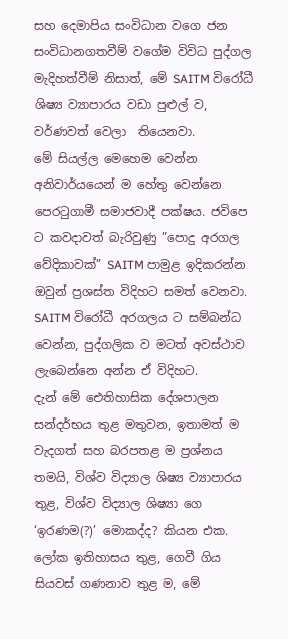සහ දෙමාපිය සංවිධාන වගෙ ජන සංවිධානගතවීම් වගේම විවිධ පුද්ගල මැදිහත්වීම් නිසාත්, මේ SAITM විරෝධී ශිෂ්‍ය ව්‍යාපාරය වඩා පුළුල් ව, වර්ණවත් වෙලා  තියෙනවා.
මේ සියල්ල මෙහෙම වෙන්න අනිවාර්යයෙන් ම හේතු වෙන්නෙ පෙරටුගාමී සමාජවාදී පක්ෂය. ජවිපෙ ට කවදාවත් බැරිවුණු ”පොදු අරගල වේදිකාවක්” SAITM පාමුළ ඉදිකරන්න ඔවුන් ප්‍රශස්ත විදිහට සමත් වෙනවා. SAITM විරෝධී අරගලය ට සම්බන්ධ වෙන්න, පුද්ගලික ව මටත් අවස්ථාව ලැබෙන්නෙ අන්න ඒ විදිහට.
දැන් මේ ඓතිහාසික දේශපාලන සන්දර්භය තුළ මතුවන, ඉතාමත් ම වැදගත් සහ බරපතළ ම ප්‍රශ්නය තමයි, විශ්ව විද්‍යාල ශිෂ්‍ය ව්‍යාපාරය තුළ, විශ්ව විද්‍යාල ශිෂ්‍යා ගෙ ‘ඉරණම(?)’ මොකද්ද? කියන එක. ලෝක ඉතිහාසය තුළ, ගෙවී ගිය සියවස් ගණනාව තුළ ම, මේ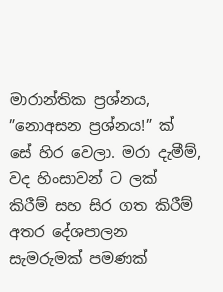මාරාන්තික ප්‍රශ්නය, ”නොඅසන ප්‍රශ්නය!” ක් සේ හිර වෙලා. මරා දැමීම්, වද හිංසාවන් ට ලක් කිරීම් සහ සිර ගත කිරීම් අතර දේශපාලන සැමරුමක් පමණක්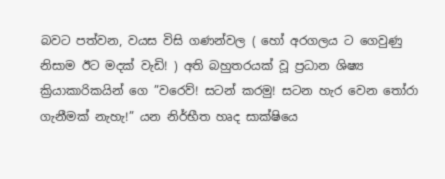බවට පත්වන, වයස විසි ගණන්වල ( හෝ අරගලය ට ගෙවුණු නිසාම ඊට මදක් වැඩි! ) අති බහුතරයක් වූ ප්‍රධාන ශිෂ්‍ය ක්‍රියාකාරිකයින් ගෙ ”වරෙව්! සටන් කරමු! සටන හැර වෙන තෝරා ගැනීමක් නැහැ!” යන නිර්භීත හෘද සාක්ෂියෙ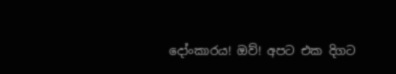දෝංකාරය! ඔව්! අපට එක දිගට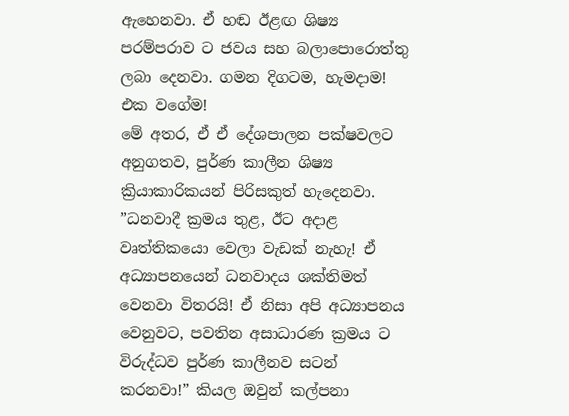ඇහෙනවා. ඒ හඬ ඊළඟ ශිෂ්‍ය පරම්පරාව ට ජවය සහ බලාපොරොත්තු ලබා දෙනවා. ගමන දිගටම, හැමදාම! එක වගේම!
මේ අතර, ඒ ඒ දේශපාලන පක්ෂවලට අනුගතව, පුර්ණ කාලීන ශිෂ්‍ය ක්‍රියාකාරිකයන් පිරිසකුත් හැදෙනවා. ”ධනවාදී ක්‍රමය තුළ, ඊට අදාළ වෘත්තිකයො වෙලා වැඩක් නැහැ! ඒ අධ්‍යාපනයෙන් ධනවාදය ශක්තිමත් වෙනවා විතරයි! ඒ නිසා අපි අධ්‍යාපනය වෙනුවට, පවතින අසාධාරණ ක්‍රමය ට විරුද්ධව පුර්ණ කාලීනව සටන් කරනවා!” කියල ඔවුන් කල්පනා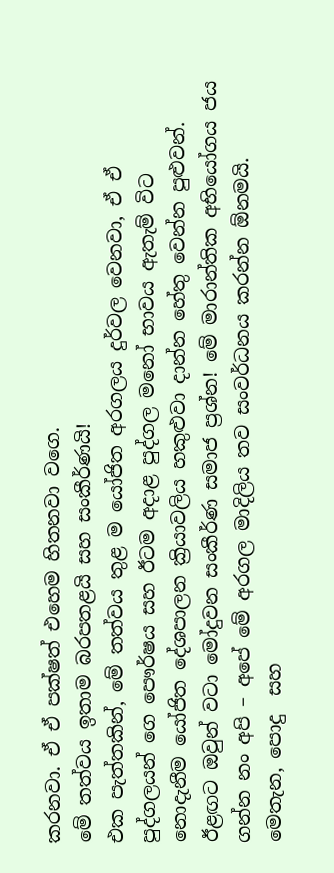කරනවා. ඒ ඒ පක්ෂත් එහෙම හිතනවා වගෙ.
මේ තත්වය ඉතාම බරපතළයි සහ සංකීර්ණයි!
එක පැත්තකින්, මේ තත්වය තුළ ම යෝජිත අරගලය දුර්වල වෙනවා, ඒ ඒ පුද්ගලයන් ගෙ පෞර්ෂය සහ ඊටම අදාළ පුද්ගල මනෝ භාවය ඇතැම් විට නොදැනීම යෝජිත දේශපාලන ක්‍රියාවලිය හකුළුවා දාන්න හේතු වෙන්න පුළුවන්. ඊළඟට ඔවුන් වටා මෝදුවන සංකීර්ණ සමාජ ප්‍රශ්න! මේ මාරාන්තික අභියෝගය ජය ගන්න නං අපි – අපේ මේ අරගල මාදිලිය තව සංවර්ධනය කරන්න ඕනමයි.
මෙතැන, පොදු  සහ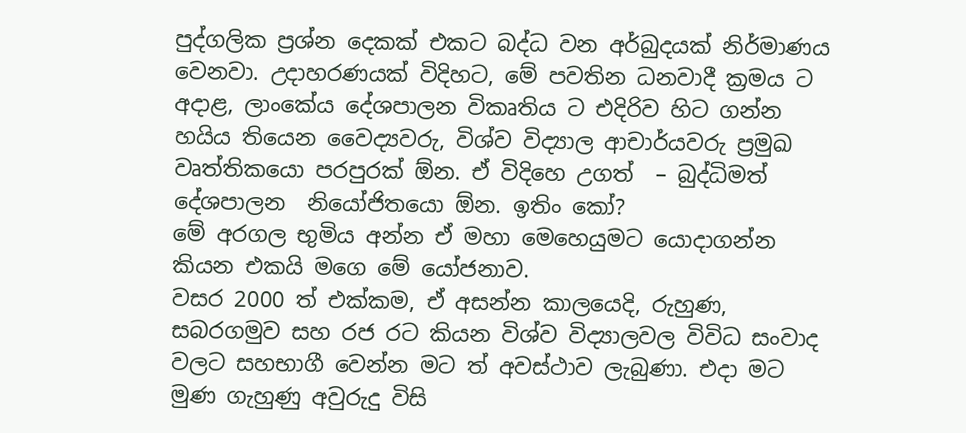පුද්ගලික ප්‍රශ්න දෙකක් එකට බද්ධ වන අර්බුදයක් නිර්මාණය වෙනවා. උදාහරණයක් විදිහට, මේ පවතින ධනවාදී ක්‍රමය ට අදාළ, ලාංකේය දේශපාලන විකෘතිය ට එදිරිව හිට ගන්න හයිය තියෙන වෛද්‍යවරු, විශ්ව විද්‍යාල ආචාර්යවරු ප්‍රමුඛ වෘත්තිකයො පරපුරක් ඕන. ඒ විදිහෙ උගත්  – බුද්ධිමත් දේශපාලන  නියෝජිතයො ඕන. ඉතිං කෝ?
මේ අරගල භුමිය අන්න ඒ මහා මෙහෙයුමට යොදාගන්න කියන එකයි මගෙ මේ යෝජනාව.
වසර 2000 ත් එක්කම, ඒ අසන්න කාලයෙදි, රුහුණ, සබරගමුව සහ රජ රට කියන විශ්ව විද්‍යාලවල විවිධ සංවාද වලට සහභාගී වෙන්න මට ත් අවස්ථාව ලැබුණා. එදා මට මුණ ගැහුණු අවුරුදු විසි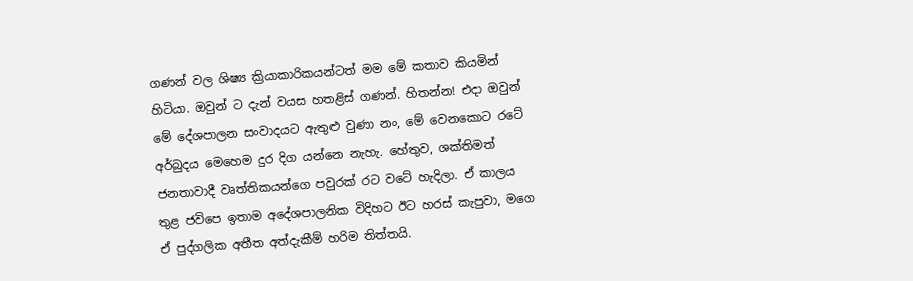ගණන් වල ශිෂ්‍ය ක්‍රියාකාරිකයන්ටත් මම මේ කතාව කියමින් හිටියා. ඔවුන් ට දැන් වයස හතළිස් ගණන්. හිතන්න! එදා ඔවුන් මේ දේශපාලන සංවාදයට ඇතුළු වුණා නං, මේ වෙනකොට රටේ අර්බුදය මෙහෙම දුර දිග යන්නෙ නැහැ. හේතුව, ශක්තිමත් ජනතාවාදී වෘත්තිකයන්ගෙ පවුරක් රට වටේ හැදිලා. ඒ කාලය තුළ ජවිපෙ ඉතාම අදේශපාලනික විදිහට ඊට හරස් කැපුවා, මගෙ ඒ පුද්ගලික අතීත අත්දැකීම් හරිම තිත්තයි.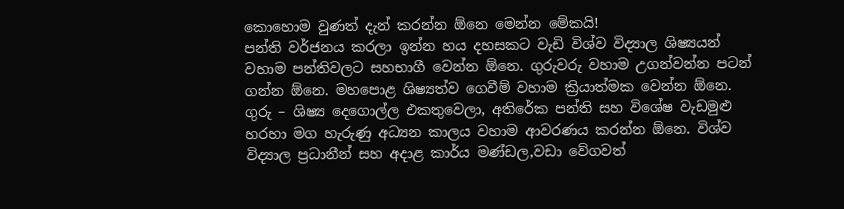කොහොම වුණත් දැන් කරන්න ඕනෙ මෙන්න මේකයි!
පන්ති වර්ජනය කරලා ඉන්න හය දහසකට වැඩි විශ්ව විද්‍යාල ශිෂ්‍යයන් වහාම පන්තිවලට සහභාගී වෙන්න ඕනෙ. ගුරුවරු වහාම උගන්වන්න පටන් ගන්න ඕනෙ. මහපොළ ශිෂ්‍යත්ව ගෙවීම් වහාම ක්‍රියාත්මක වෙන්න ඕනෙ. ගුරු – ශිෂ්‍ය දෙගොල්ල එකතුවෙලා, අතිරේක පන්ති සහ විශේෂ වැඩමුළු හරහා මග හැරුණු අධ්‍යන කාලය වහාම ආවරණය කරන්න ඕනෙ. විශ්ව විද්‍යාල ප්‍රධානීන් සහ අදාළ කාර්ය මණ්ඩල,වඩා වේගවත්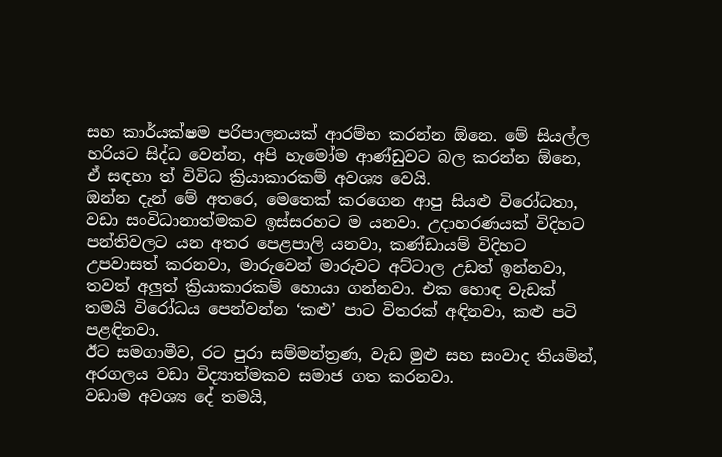සහ කාර්යක්ෂම පරිපාලනයක් ආරම්භ කරන්න ඕනෙ. මේ සියල්ල හරියට සිද්ධ වෙන්න, අපි හැමෝම ආණ්ඩුවට බල කරන්න ඕනෙ, ඒ සඳහා ත් විවිධ ක්‍රියාකාරකම් අවශ්‍ය වෙයි.
ඔන්න දැන් මේ අතරෙ, මෙතෙක් කරගෙන ආපු සියළු විරෝධතා, වඩා සංවිධානාත්මකව ඉස්සරහට ම යනවා. උදාහරණයක් විදිහට පන්තිවලට යන අතර පෙළපාලි යනවා, කණ්ඩායම් විදිහට උපවාසත් කරනවා, මාරුවෙන් මාරුවට අට්ටාල උඩත් ඉන්නවා, තවත් අලුත් ක්‍රියාකාරකම් හොයා ගන්නවා. එක හොඳ වැඩක් තමයි විරෝධය පෙන්වන්න ‘කළු’ පාට විතරක් අඳිනවා, කළු පටි පළඳිනවා.
ඊට සමගාමීව, රට පුරා සම්මන්ත්‍රණ, වැඩ මුළු සහ සංවාද තියමින්, අරගලය වඩා විද්‍යාත්මකව සමාජ ගත කරනවා.
වඩාම අවශ්‍ය දේ තමයි,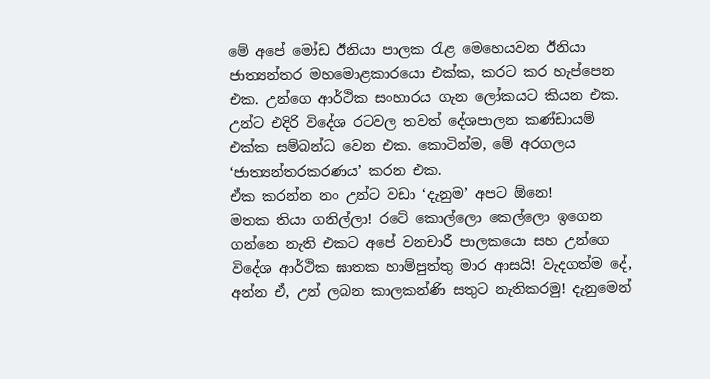මේ අපේ මෝඩ ඊනියා පාලක රැළ මෙහෙයවන ඊනියා ජාත්‍යන්තර මහමොළකාරයො එක්ක, කරට කර හැප්පෙන එක. උන්ගෙ ආර්ථික සංහාරය ගැන ලෝකයට කියන එක. උන්ට එදිරි විදේශ රටවල තවත් දේශපාලන කණ්ඩායම් එක්ක සම්බන්ධ වෙන එක. කොටින්ම, මේ අරගලය ‘ජාත්‍යන්තරකරණය’ කරන එක.
ඒක කරන්න නං උන්ට වඩා ‘දැනුම’ අපට ඕනෙ!
මතක තියා ගනිල්ලා! රටේ කොල්ලො කෙල්ලො ඉගෙන ගන්නෙ නැති එකට අපේ වනචාරී පාලකයො සහ උන්ගෙ විදේශ ආර්ථික ඝාතක හාම්පුත්තු මාර ආසයි! වැදගත්ම දේ, අන්න ඒ, උන් ලබන කාලකන්ණි සතුට නැතිකරමු! දැනුමෙන්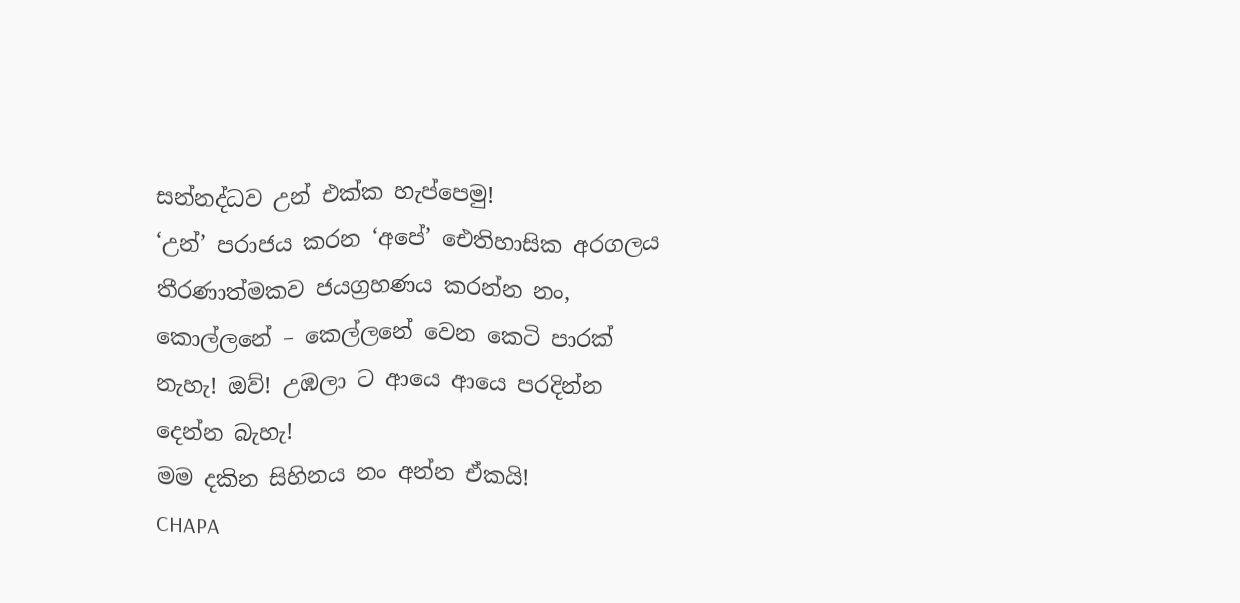සන්නද්ධව උන් එක්ක හැප්පෙමු!
‘උන්’ පරාජය කරන ‘අපේ’ ඓතිහාසික අරගලය තීරණාත්මකව ජයග්‍රහණය කරන්න නං, කොල්ලනේ – කෙල්ලනේ වෙන කෙටි පාරක් නැහැ! ඔව්! උඹලා ට ආයෙ ආයෙ පරදින්න දෙන්න බැහැ!
මම දකින සිහිනය නං අන්න ඒකයි!
CHAPA